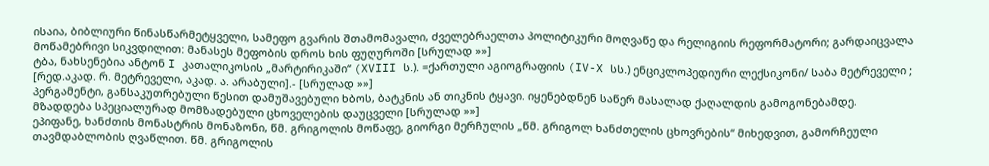ისაია, ბიბლიური წინასწარმეტყველი, სამეფო გვარის შთამომავალი, ძველებრაელთა პოლიტიკური მოღვაწე და რელიგიის რეფორმატორი; გარდაიცვალა მოწამებრივი სიკვდილით: მანასეს მეფობის დროს ხის ფუღუროში [სრულად »»]
ტბა, ნახსენებია ანტონ I კათალიკოსის „მარტირიკაში“ (XVIII ს.). =ქართული აგიოგრაფიის (IV-X სს.) ენციკლოპედიური ლექსიკონი/ საბა მეტრეველი ; [რედ.აკად. რ. მეტრეველი, აკად. ა. არაბული].- [სრულად »»]
პერგამენტი, განსაკუთრებული წესით დამუშავებული ხბოს, ბატკნის ან თიკნის ტყავი. იყენებდნენ საწერ მასალად ქაღალდის გამოგონებამდე. მზადდება სპეციალურად მომზადებული ცხოველების დაუცველი [სრულად »»]
ეპიფანე, ხანძთის მონასტრის მონაზონი, წმ. გრიგოლის მოწაფე, გიორგი მერჩულის „წმ. გრიგოლ ხანძთელის ცხოვრების“ მიხედვით, გამორჩეული თავმდაბლობის ღვაწლით. წმ. გრიგოლის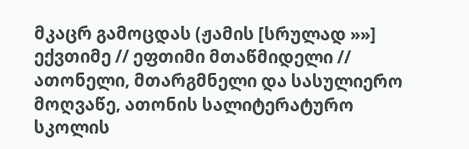მკაცრ გამოცდას (ჟამის [სრულად »»]
ექვთიმე // ეფთიმი მთაწმიდელი // ათონელი, მთარგმნელი და სასულიერო მოღვაწე, ათონის სალიტერატურო სკოლის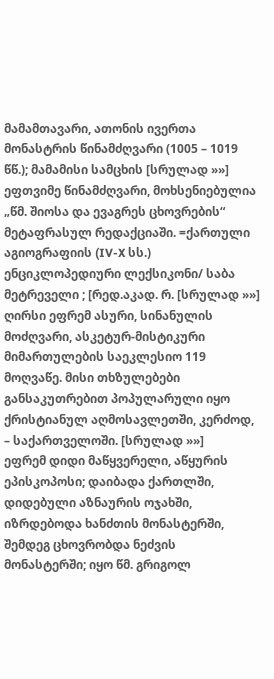მამამთავარი, ათონის ივერთა მონასტრის წინამძღვარი (1005 – 1019 წწ.); მამამისი სამცხის [სრულად »»]
ეფთვიმე წინამძღვარი, მოხსენიებულია „წმ. შიოსა და ევაგრეს ცხოვრების“ მეტაფრასულ რედაქციაში. =ქართული აგიოგრაფიის (IV-X სს.) ენციკლოპედიური ლექსიკონი/ საბა მეტრეველი ; [რედ.აკად. რ. [სრულად »»]
ღირსი ეფრემ ასური, სინანულის მოძღვარი, ასკეტურ-მისტიკური მიმართულების საეკლესიო 119 მოღვაწე. მისი თხზულებები განსაკუთრებით პოპულარული იყო ქრისტიანულ აღმოსავლეთში, კერძოდ, – საქართველოში. [სრულად »»]
ეფრემ დიდი მაწყვერელი, აწყურის ეპისკოპოსი; დაიბადა ქართლში, დიდებული აზნაურის ოჯახში, იზრდებოდა ხანძთის მონასტერში, შემდეგ ცხოვრობდა ნეძვის მონასტერში; იყო წმ. გრიგოლ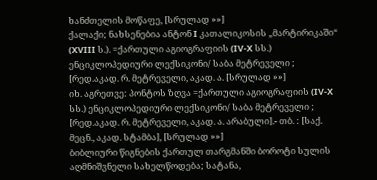ხანძთელის მოწაფე, [სრულად »»]
ქალაქი; ნახსენებია ანტონ I კათალიკოსის „მარტირიკაში“ (XVIII ს.). =ქართული აგიოგრაფიის (IV-X სს.) ენციკლოპედიური ლექსიკონი/ საბა მეტრეველი ; [რედ.აკად. რ. მეტრეველი, აკად. ა. [სრულად »»]
იხ. აგრეთვე: პონტოს ზღვა =ქართული აგიოგრაფიის (IV-X სს.) ენციკლოპედიური ლექსიკონი/ საბა მეტრეველი ; [რედ.აკად. რ. მეტრეველი, აკად. ა. არაბული].- თბ. : [საქ. მეცნ., აკად. სტამბა], [სრულად »»]
ბიბლიური წიგნების ქართულ თარგმანში ბოროტი სულის აღმნიშვნელი სახელწოდება; სატანა,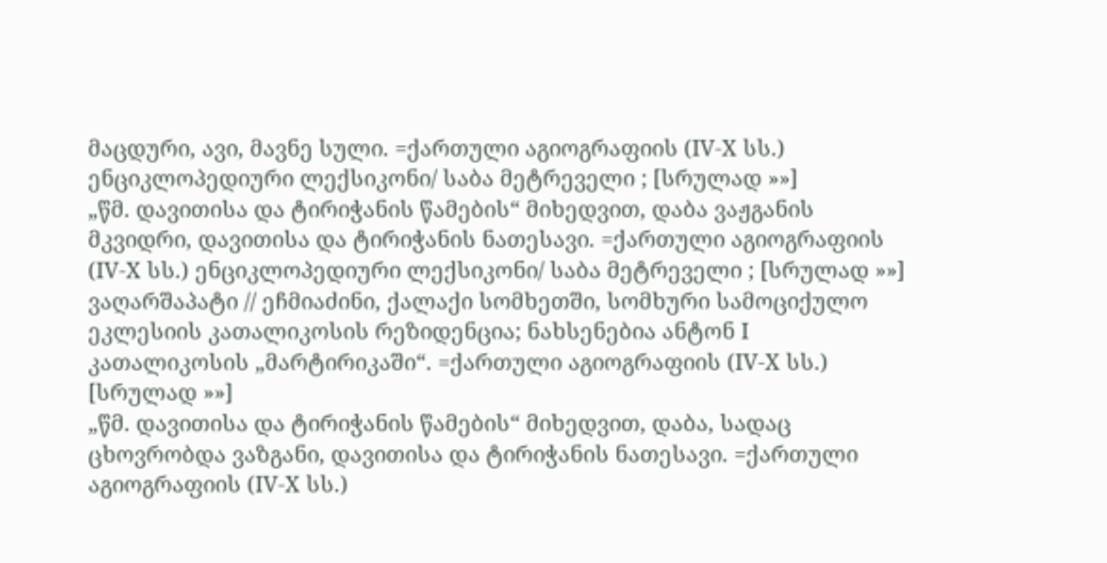მაცდური, ავი, მავნე სული. =ქართული აგიოგრაფიის (IV-X სს.) ენციკლოპედიური ლექსიკონი/ საბა მეტრეველი ; [სრულად »»]
„წმ. დავითისა და ტირიჭანის წამების“ მიხედვით, დაბა ვაჟგანის მკვიდრი, დავითისა და ტირიჭანის ნათესავი. =ქართული აგიოგრაფიის (IV-X სს.) ენციკლოპედიური ლექსიკონი/ საბა მეტრეველი ; [სრულად »»]
ვაღარშაპატი // ეჩმიაძინი, ქალაქი სომხეთში, სომხური სამოციქულო ეკლესიის კათალიკოსის რეზიდენცია; ნახსენებია ანტონ I კათალიკოსის „მარტირიკაში“. =ქართული აგიოგრაფიის (IV-X სს.) [სრულად »»]
„წმ. დავითისა და ტირიჭანის წამების“ მიხედვით, დაბა, სადაც ცხოვრობდა ვაზგანი, დავითისა და ტირიჭანის ნათესავი. =ქართული აგიოგრაფიის (IV-X სს.)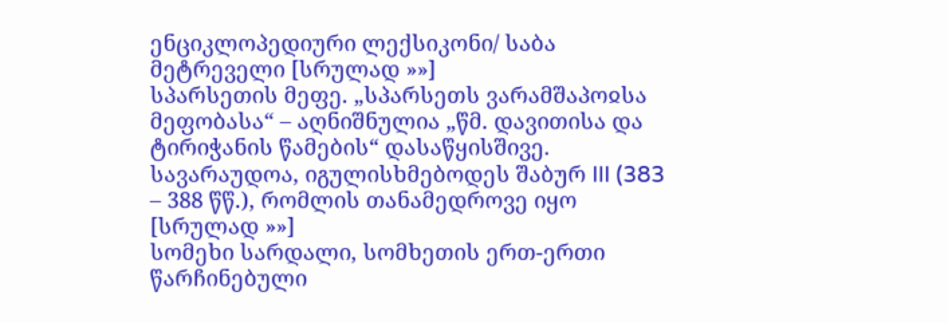ენციკლოპედიური ლექსიკონი/ საბა მეტრეველი [სრულად »»]
სპარსეთის მეფე. „სპარსეთს ვარამშაპოჲსა მეფობასა“ – აღნიშნულია „წმ. დავითისა და ტირიჭანის წამების“ დასაწყისშივე. სავარაუდოა, იგულისხმებოდეს შაბურ III (383 – 388 წწ.), რომლის თანამედროვე იყო [სრულად »»]
სომეხი სარდალი, სომხეთის ერთ-ერთი წარჩინებული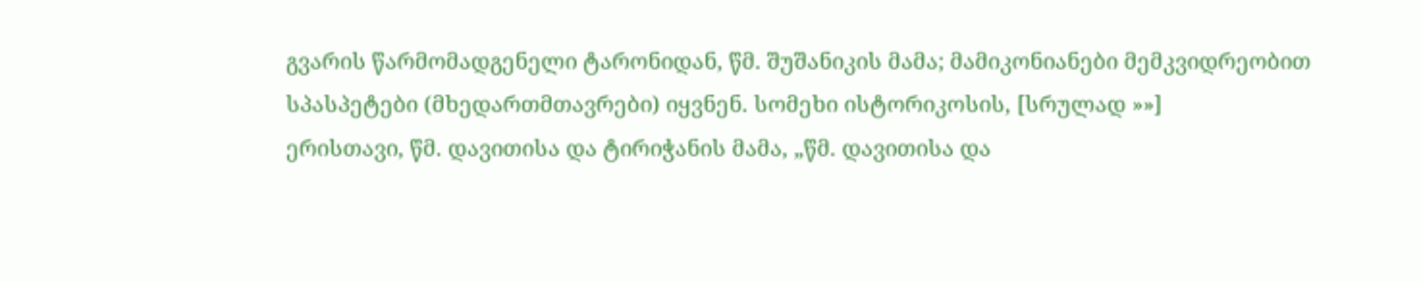გვარის წარმომადგენელი ტარონიდან, წმ. შუშანიკის მამა; მამიკონიანები მემკვიდრეობით სპასპეტები (მხედართმთავრები) იყვნენ. სომეხი ისტორიკოსის, [სრულად »»]
ერისთავი, წმ. დავითისა და ტირიჭანის მამა, „წმ. დავითისა და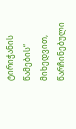ტირიჭანის წამების“ მიხედვით, წარჩინებული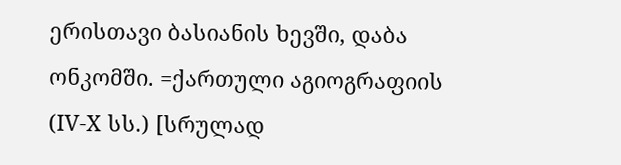ერისთავი ბასიანის ხევში, დაბა ონკომში. =ქართული აგიოგრაფიის (IV-X სს.) [სრულად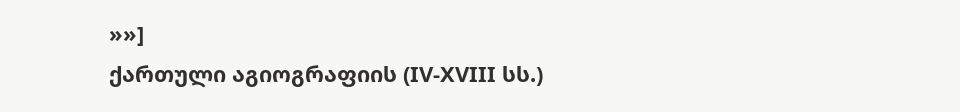»»]
ქართული აგიოგრაფიის (IV-XVIII სს.)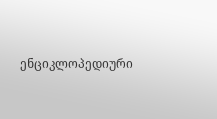ენციკლოპედიური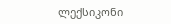ლექსიკონი